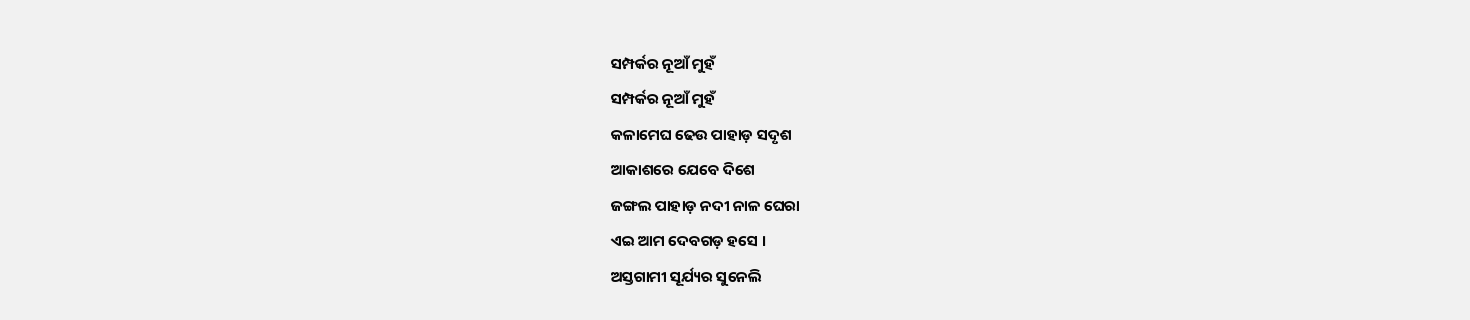ସମ୍ପର୍କର ନୂଆଁ ମୁହଁ
ସମ୍ପର୍କର ନୂଆଁ ମୁହଁ
କଳାମେଘ ଢେଉ ପାହାଡ଼ ସଦୃଶ
ଆକାଶରେ ଯେବେ ଦିଶେ
ଜଙ୍ଗଲ ପାହାଡ଼ ନଦୀ ନାଳ ଘେରା
ଏଇ ଆମ ଦେବଗଡ଼ ହସେ ।
ଅସ୍ତଗାମୀ ସୂର୍ଯ୍ୟର ସୁନେଲି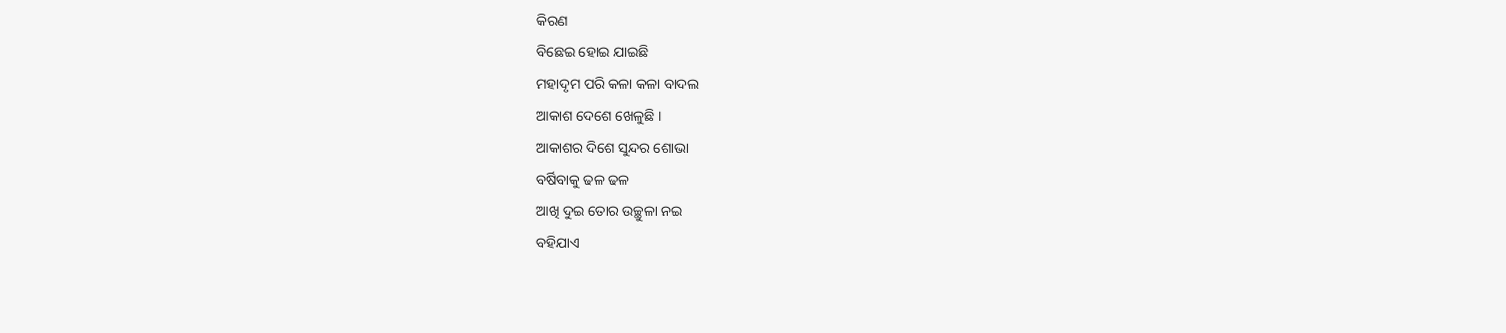କିରଣ
ବିଛେଇ ହୋଇ ଯାଇଛି
ମହାଦୃମ ପରି କଳା କଳା ବାଦଲ
ଆକାଶ ଦେଶେ ଖେଳୁଛି ।
ଆକାଶର ଦିଶେ ସୁନ୍ଦର ଶୋଭା
ବର୍ଷିବାକୁ ଢଳ ଢଳ
ଆଖି ଦୁଇ ତୋର ଉଚ୍ଛୁଳା ନଇ
ବହିଯାଏ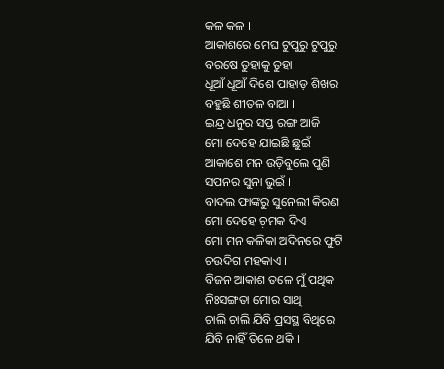କଳ କଳ ।
ଆକାଶରେ ମେଘ ଟୁପୁରୁ ଟୁପୁରୁ
ବରଷେ ତୁହାକୁ ତୁହା
ଧୂଆଁ ଧୂଆଁ ଦିଶେ ପାହାଡ଼ ଶିଖର
ବହୁଛି ଶୀତଳ ବାଆ ।
ଇନ୍ଦ୍ର ଧନୁର ସପ୍ତ ରଙ୍ଗ ଆଜି
ମୋ ଦେହେ ଯାଇଛି ଛୁଇଁ
ଆକାଶେ ମନ ଉଡ଼ିବୁଲେ ପୁଣି
ସପନର ସୁନା ଭୁଇଁ ।
ବାଦଲ ଫାଙ୍କରୁ ସୁନେଲୀ କିରଣ
ମୋ ଦେହେ ଚ଼ମକ ଦିଏ
ମୋ ମନ କଳିକା ଅଦିନରେ ଫୁଟି
ଚଉଦିଗ ମହକାଏ ।
ବିଜନ ଆକାଶ ତଳେ ମୁଁ ପଥିକ
ନିଃସଙ୍ଗତା ମୋର ସାଥି
ଚାଲି ଚାଲି ଯିବି ପ୍ରସସ୍ଥ ବିଥିରେ
ଯିବି ନାହିଁ ତିଳେ ଥକି ।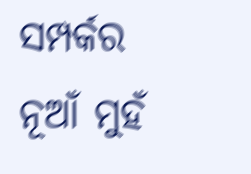ସମ୍ପର୍କର ନୂଆଁ ମୁହଁ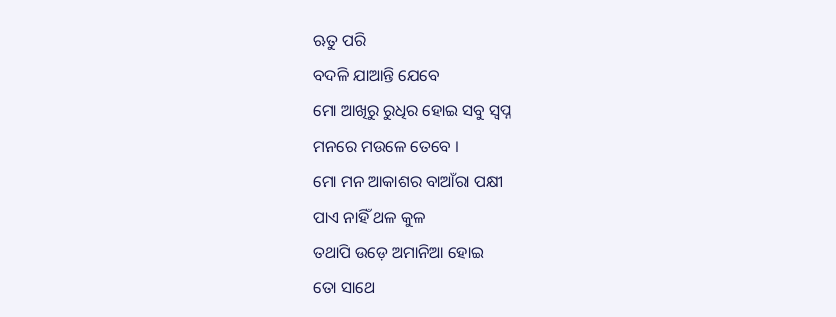ଋତୁ ପରି
ବଦଳି ଯାଆନ୍ତି ଯେବେ
ମୋ ଆଖିରୁ ରୁଧିର ହୋଇ ସବୁ ସ୍ବପ୍ନ
ମନରେ ମଉଳେ ତେବେ ।
ମୋ ମନ ଆକାଶର ବାଆଁରା ପକ୍ଷୀ
ପାଏ ନାହିଁ ଥଳ କୁଳ
ତଥାପି ଉଡ଼େ ଅମାନିଆ ହୋଇ
ତୋ ସାଥେ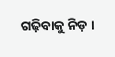ଗଢ଼ିବାକୁ ନିଡ଼ ।